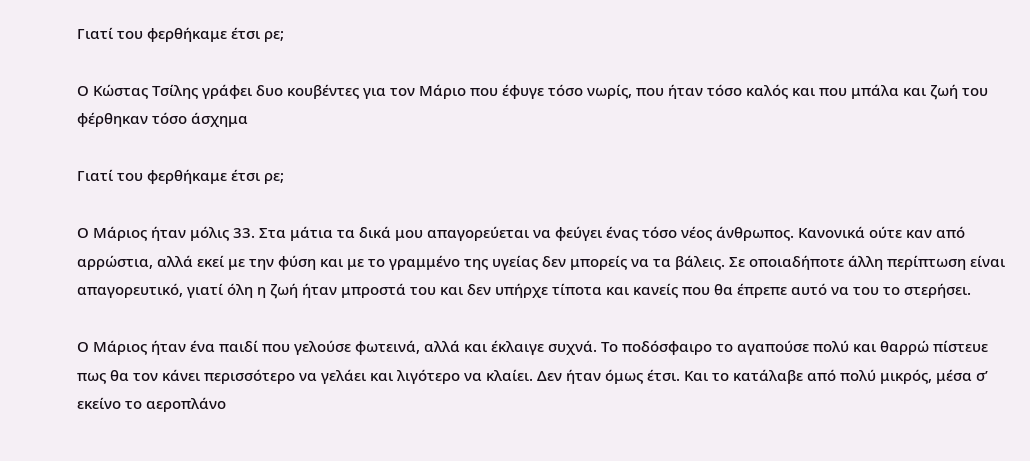Γιατί του φερθήκαμε έτσι ρε;

Ο Κώστας Τσίλης γράφει δυο κουβέντες για τον Μάριο που έφυγε τόσο νωρίς, που ήταν τόσο καλός και που μπάλα και ζωή του φέρθηκαν τόσο άσχημα

Γιατί του φερθήκαμε έτσι ρε;

Ο Μάριος ήταν μόλις 33. Στα μάτια τα δικά μου απαγορεύεται να φεύγει ένας τόσο νέος άνθρωπος. Κανονικά ούτε καν από αρρώστια, αλλά εκεί με την φύση και με το γραμμένο της υγείας δεν μπορείς να τα βάλεις. Σε οποιαδήποτε άλλη περίπτωση είναι απαγορευτικό, γιατί όλη η ζωή ήταν μπροστά του και δεν υπήρχε τίποτα και κανείς που θα έπρεπε αυτό να του το στερήσει.

Ο Μάριος ήταν ένα παιδί που γελούσε φωτεινά, αλλά και έκλαιγε συχνά. Το ποδόσφαιρο το αγαπούσε πολύ και θαρρώ πίστευε πως θα τον κάνει περισσότερο να γελάει και λιγότερο να κλαίει. Δεν ήταν όμως έτσι. Και το κατάλαβε από πολύ μικρός, μέσα σ’ εκείνο το αεροπλάνο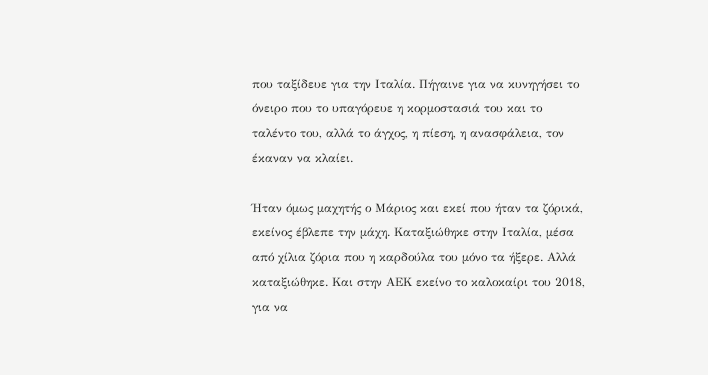που ταξίδευε για την Ιταλία. Πήγαινε για να κυνηγήσει το όνειρο που το υπαγόρευε η κορμοστασιά του και το ταλέντο του, αλλά το άγχος, η πίεση, η ανασφάλεια, τον έκαναν να κλαίει.

Ήταν όμως μαχητής ο Μάριος και εκεί που ήταν τα ζόρικά, εκείνος έβλεπε την μάχη. Καταξιώθηκε στην Ιταλία, μέσα από χίλια ζόρια που η καρδούλα του μόνο τα ήξερε. Αλλά καταξιώθηκε. Και στην ΑΕΚ εκείνο το καλοκαίρι του 2018, για να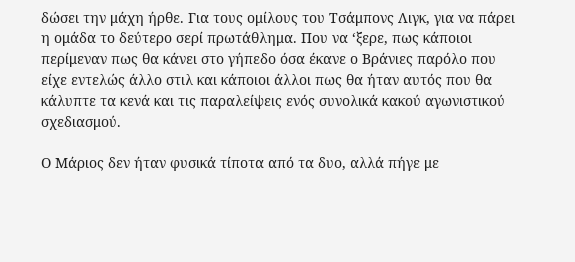δώσει την μάχη ήρθε. Για τους ομίλους του Τσάμπονς Λιγκ, για να πάρει η ομάδα το δεύτερο σερί πρωτάθλημα. Που να ‘ξερε, πως κάποιοι περίμεναν πως θα κάνει στο γήπεδο όσα έκανε ο Βράνιες παρόλο που είχε εντελώς άλλο στιλ και κάποιοι άλλοι πως θα ήταν αυτός που θα κάλυπτε τα κενά και τις παραλείψεις ενός συνολικά κακού αγωνιστικού σχεδιασμού.

Ο Μάριος δεν ήταν φυσικά τίποτα από τα δυο, αλλά πήγε με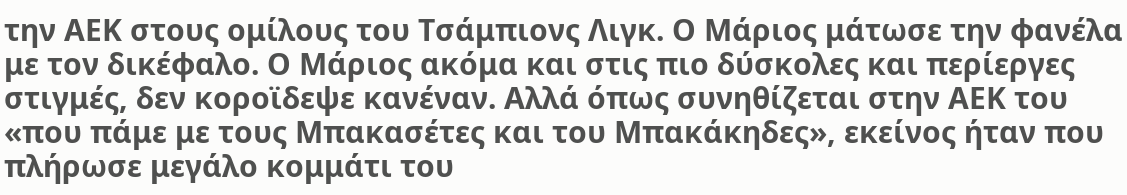την ΑΕΚ στους ομίλους του Τσάμπιονς Λιγκ. Ο Μάριος μάτωσε την φανέλα με τον δικέφαλο. Ο Μάριος ακόμα και στις πιο δύσκολες και περίεργες στιγμές, δεν κοροϊδεψε κανέναν. Αλλά όπως συνηθίζεται στην ΑΕΚ του «που πάμε με τους Μπακασέτες και του Μπακάκηδες», εκείνος ήταν που πλήρωσε μεγάλο κομμάτι του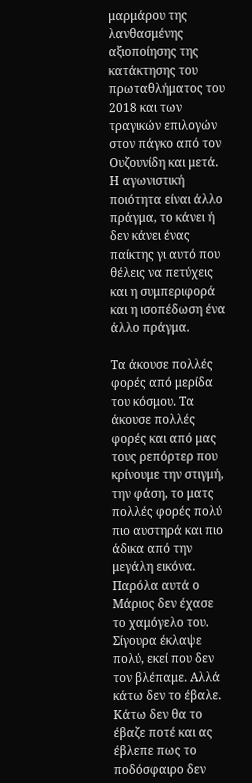μαρμάρου της λανθασμένης αξιοποίησης της κατάκτησης του πρωταθλήματος του 2018 και των τραγικών επιλογών στον πάγκο από τον Ουζουνίδη και μετά. Η αγωνιστική ποιότητα είναι άλλο πράγμα, το κάνει ή δεν κάνει ένας παίκτης γι αυτό που θέλεις να πετύχεις και η συμπεριφορά και η ισοπέδωση ένα άλλο πράγμα.

Τα άκουσε πολλές φορές από μερίδα του κόσμου. Τα άκουσε πολλές φορές και από μας τους ρεπόρτερ που κρίνουμε την στιγμή, την φάση, το ματς πολλές φορές πολύ πιο αυστηρά και πιο άδικα από την μεγάλη εικόνα. Παρόλα αυτά ο Μάριος δεν έχασε το χαμόγελο του. Σίγουρα έκλαψε πολύ, εκεί που δεν τον βλέπαμε. Αλλά κάτω δεν το έβαλε. Κάτω δεν θα το έβαζε ποτέ και ας έβλεπε πως το ποδόσφαιρο δεν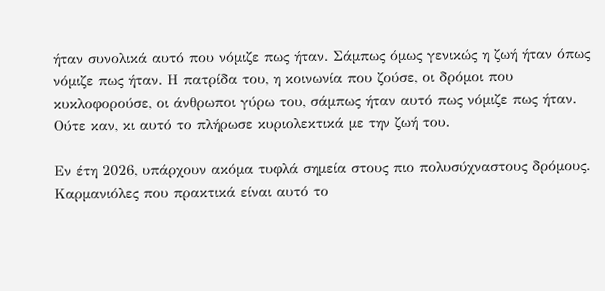ήταν συνολικά αυτό που νόμιζε πως ήταν. Σάμπως όμως γενικώς η ζωή ήταν όπως νόμιζε πως ήταν. Η πατρίδα του, η κοινωνία που ζούσε, οι δρόμοι που κυκλοφορούσε, οι άνθρωποι γύρω του, σάμπως ήταν αυτό πως νόμιζε πως ήταν. Ούτε καν, κι αυτό το πλήρωσε κυριολεκτικά με την ζωή του.

Εν έτη 2026, υπάρχουν ακόμα τυφλά σημεία στους πιο πολυσύχναστους δρόμους. Καρμανιόλες που πρακτικά είναι αυτό το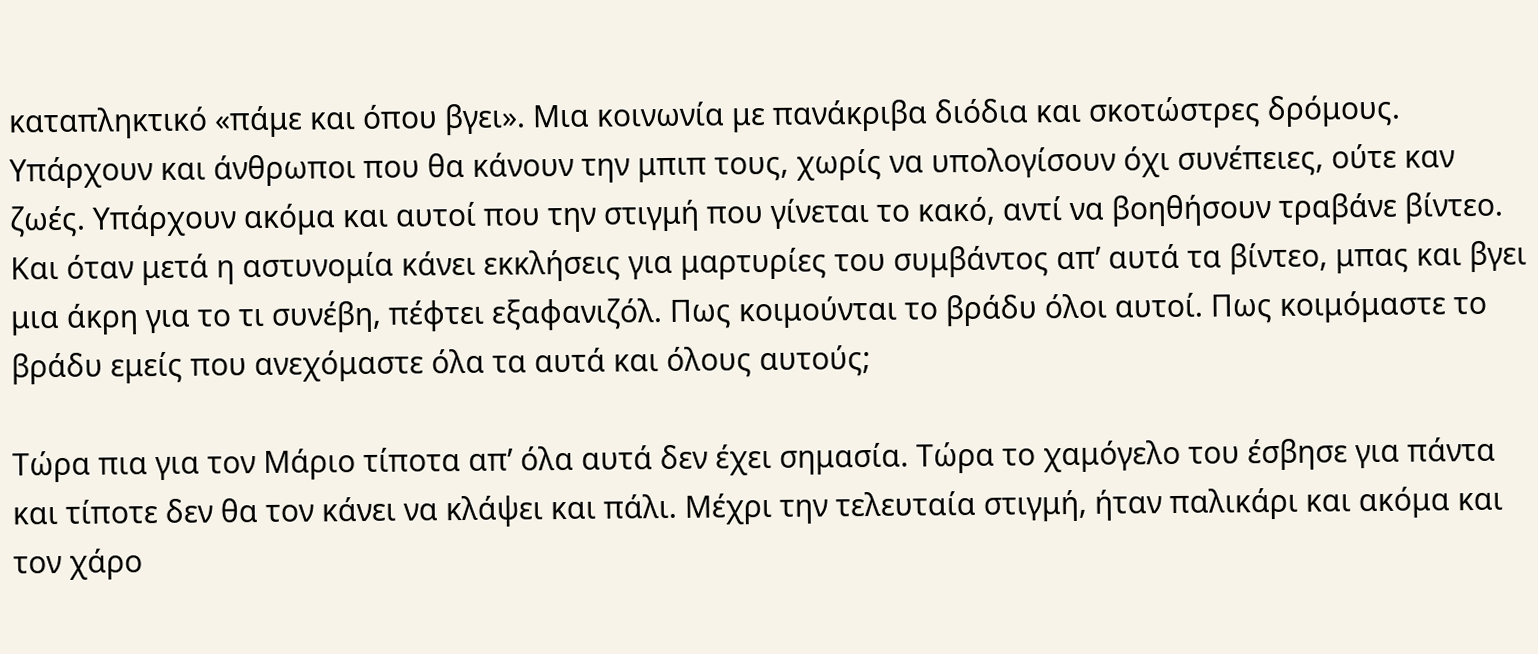καταπληκτικό «πάμε και όπου βγει». Μια κοινωνία με πανάκριβα διόδια και σκοτώστρες δρόμους. Υπάρχουν και άνθρωποι που θα κάνουν την μπιπ τους, χωρίς να υπολογίσουν όχι συνέπειες, ούτε καν ζωές. Υπάρχουν ακόμα και αυτοί που την στιγμή που γίνεται το κακό, αντί να βοηθήσουν τραβάνε βίντεο. Και όταν μετά η αστυνομία κάνει εκκλήσεις για μαρτυρίες του συμβάντος απ’ αυτά τα βίντεο, μπας και βγει μια άκρη για το τι συνέβη, πέφτει εξαφανιζόλ. Πως κοιμούνται το βράδυ όλοι αυτοί. Πως κοιμόμαστε το βράδυ εμείς που ανεχόμαστε όλα τα αυτά και όλους αυτούς;

Τώρα πια για τον Μάριο τίποτα απ’ όλα αυτά δεν έχει σημασία. Τώρα το χαμόγελο του έσβησε για πάντα και τίποτε δεν θα τον κάνει να κλάψει και πάλι. Μέχρι την τελευταία στιγμή, ήταν παλικάρι και ακόμα και τον χάρο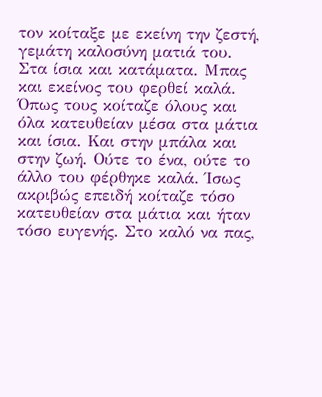τον κοίταξε με εκείνη την ζεστή, γεμάτη καλοσύνη ματιά του. Στα ίσια και κατάματα. Μπας και εκείνος του φερθεί καλά. Όπως τους κοίταζε όλους και όλα κατευθείαν μέσα στα μάτια και ίσια. Και στην μπάλα και στην ζωή. Ούτε το ένα, ούτε το άλλο του φέρθηκε καλά. Ίσως ακριβώς επειδή κοίταζε τόσο κατευθείαν στα μάτια και ήταν τόσο ευγενής. Στο καλό να πας,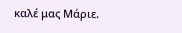καλέ μας Μάριε.